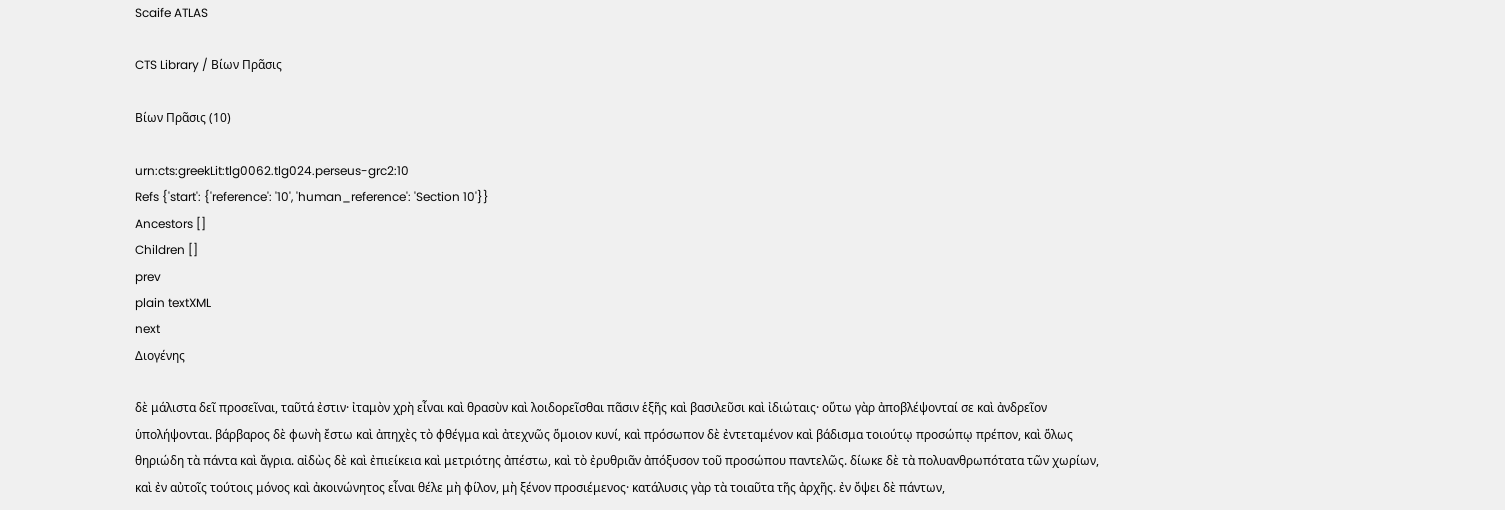Scaife ATLAS

CTS Library / Βίων Πρᾶσις

Βίων Πρᾶσις (10)

urn:cts:greekLit:tlg0062.tlg024.perseus-grc2:10
Refs {'start': {'reference': '10', 'human_reference': 'Section 10'}}
Ancestors []
Children []
prev
plain textXML
next
Διογένης

δὲ μάλιστα δεῖ προσεῖναι, ταῦτά ἐστιν· ἰταμὸν χρὴ εἶναι καὶ θρασὺν καὶ λοιδορεῖσθαι πᾶσιν ἑξῆς καὶ βασιλεῦσι καὶ ἰδιώταις· οὕτω γὰρ ἀποβλέψονταί σε καὶ ἀνδρεῖον ὑπολήψονται. βάρβαρος δὲ φωνὴ ἔστω καὶ ἀπηχὲς τὸ φθέγμα καὶ ἀτεχνῶς ὅμοιον κυνί, καὶ πρόσωπον δὲ ἐντεταμένον καὶ βάδισμα τοιούτῳ προσώπῳ πρέπον, καὶ ὅλως θηριώδη τὰ πάντα καὶ ἄγρια. αἰδὼς δὲ καὶ ἐπιείκεια καὶ μετριότης ἀπέστω, καὶ τὸ ἐρυθριᾶν ἀπόξυσον τοῦ προσώπου παντελῶς. δίωκε δὲ τὰ πολυανθρωπότατα τῶν χωρίων, καὶ ἐν αὐτοῖς τούτοις μόνος καὶ ἀκοινώνητος εἶναι θέλε μὴ φίλον, μὴ ξένον προσιέμενος· κατάλυσις γὰρ τὰ τοιαῦτα τῆς ἀρχῆς. ἐν ὄψει δὲ πάντων,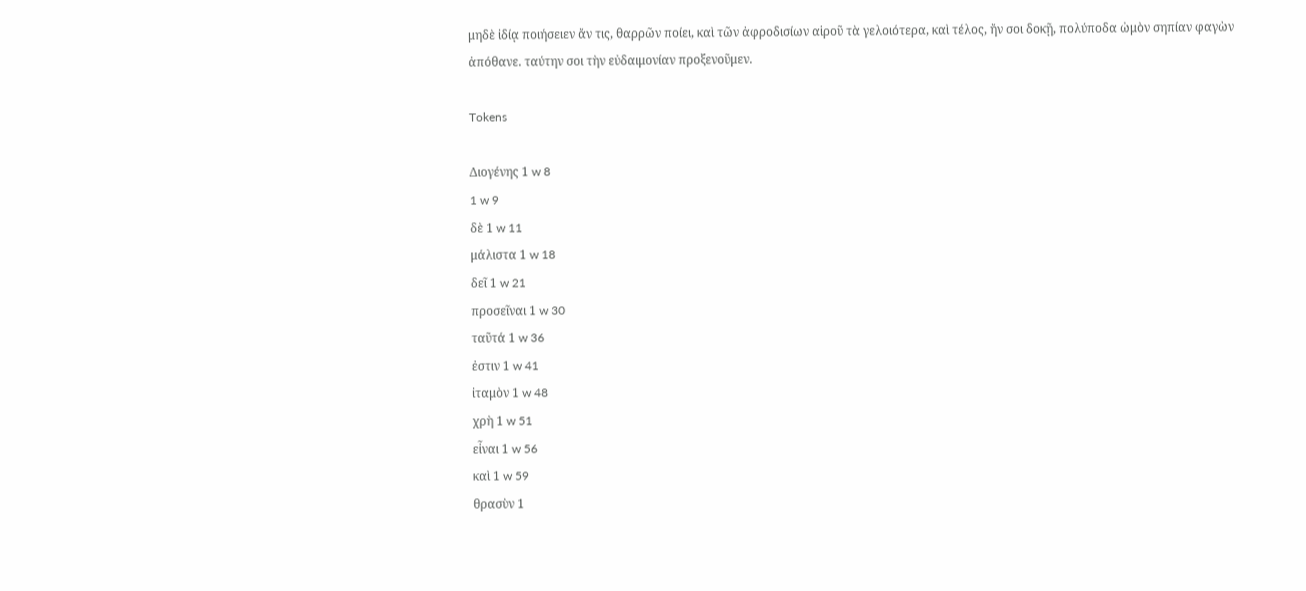μηδὲ ἰδίᾳ ποιήσειεν ἄν τις, θαρρῶν ποίει, καὶ τῶν ἀφροδισίων αἱροῦ τὰ γελοιότερα, καὶ τέλος, ἤν σοι δοκῇ, πολύποδα ὠμὸν σηπίαν φαγὼν ἀπόθανε. ταύτην σοι τὴν εὐδαιμονίαν προξενοῦμεν.

Tokens

Διογένης 1 w 8
1 w 9
δὲ 1 w 11
μάλιστα 1 w 18
δεῖ 1 w 21
προσεῖναι 1 w 30
ταῦτά 1 w 36
ἐστιν 1 w 41
ἰταμὸν 1 w 48
χρὴ 1 w 51
εἶναι 1 w 56
καὶ 1 w 59
θρασὺν 1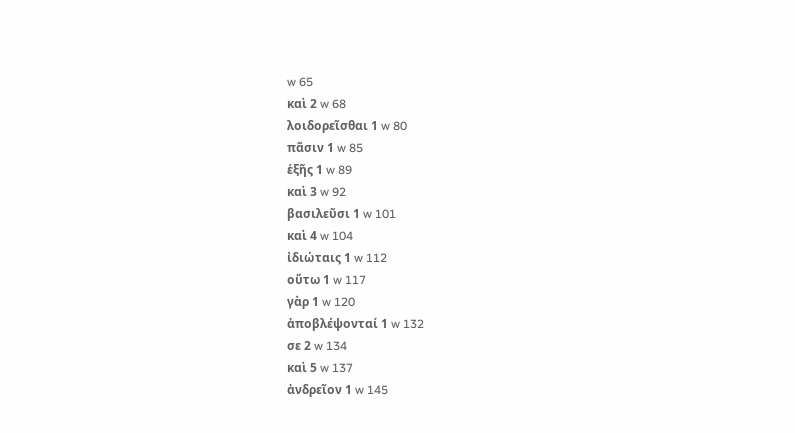w 65
καὶ 2 w 68
λοιδορεῖσθαι 1 w 80
πᾶσιν 1 w 85
ἑξῆς 1 w 89
καὶ 3 w 92
βασιλεῦσι 1 w 101
καὶ 4 w 104
ἰδιώταις 1 w 112
οὕτω 1 w 117
γὰρ 1 w 120
ἀποβλέψονταί 1 w 132
σε 2 w 134
καὶ 5 w 137
ἀνδρεῖον 1 w 145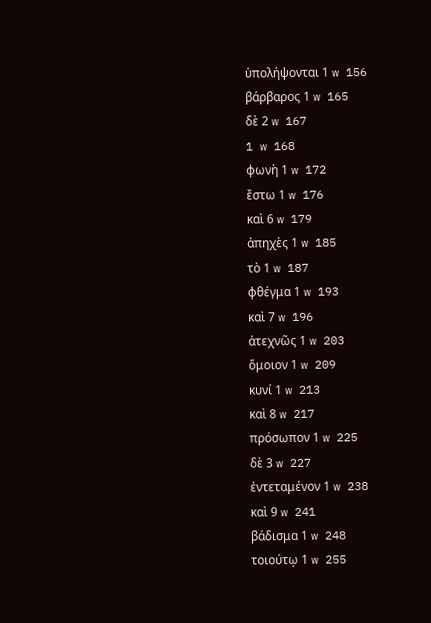ὑπολήψονται 1 w 156
βάρβαρος 1 w 165
δὲ 2 w 167
1 w 168
φωνὴ 1 w 172
ἔστω 1 w 176
καὶ 6 w 179
ἀπηχὲς 1 w 185
τὸ 1 w 187
φθέγμα 1 w 193
καὶ 7 w 196
ἀτεχνῶς 1 w 203
ὅμοιον 1 w 209
κυνί 1 w 213
καὶ 8 w 217
πρόσωπον 1 w 225
δὲ 3 w 227
ἐντεταμένον 1 w 238
καὶ 9 w 241
βάδισμα 1 w 248
τοιούτῳ 1 w 255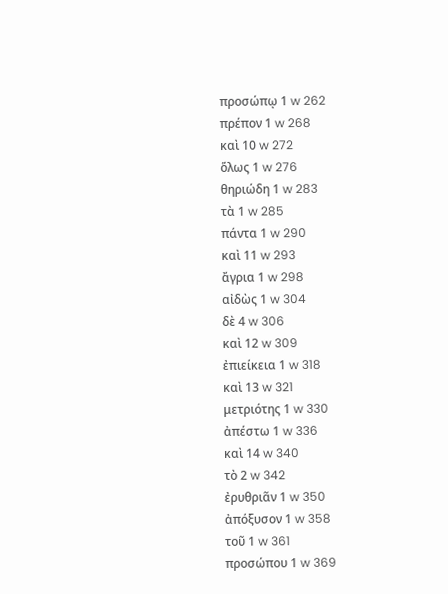προσώπῳ 1 w 262
πρέπον 1 w 268
καὶ 10 w 272
ὅλως 1 w 276
θηριώδη 1 w 283
τὰ 1 w 285
πάντα 1 w 290
καὶ 11 w 293
ἄγρια 1 w 298
αἰδὼς 1 w 304
δὲ 4 w 306
καὶ 12 w 309
ἐπιείκεια 1 w 318
καὶ 13 w 321
μετριότης 1 w 330
ἀπέστω 1 w 336
καὶ 14 w 340
τὸ 2 w 342
ἐρυθριᾶν 1 w 350
ἀπόξυσον 1 w 358
τοῦ 1 w 361
προσώπου 1 w 369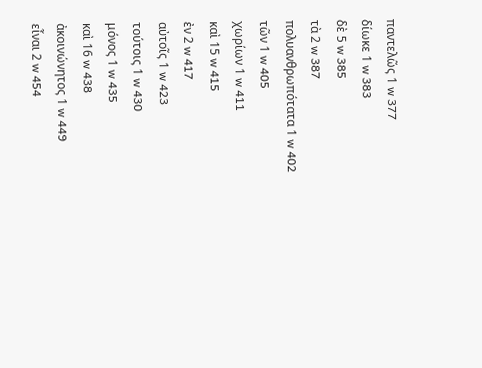παντελῶς 1 w 377
δίωκε 1 w 383
δὲ 5 w 385
τὰ 2 w 387
πολυανθρωπότατα 1 w 402
τῶν 1 w 405
χωρίων 1 w 411
καὶ 15 w 415
ἐν 2 w 417
αὐτοῖς 1 w 423
τούτοις 1 w 430
μόνος 1 w 435
καὶ 16 w 438
ἀκοινώνητος 1 w 449
εἶναι 2 w 454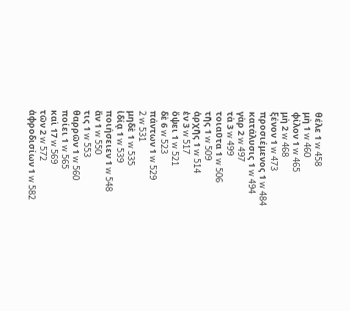θέλε 1 w 458
μὴ 1 w 460
φίλον 1 w 465
μὴ 2 w 468
ξένον 1 w 473
προσιέμενος 1 w 484
κατάλυσις 1 w 494
γὰρ 2 w 497
τὰ 3 w 499
τοιαῦτα 1 w 506
τῆς 1 w 509
ἀρχῆς 1 w 514
ἐν 3 w 517
ὄψει 1 w 521
δὲ 6 w 523
πάντων 1 w 529
2 w 531
μηδὲ 1 w 535
ἰδίᾳ 1 w 539
ποιήσειεν 1 w 548
ἄν 1 w 550
τις 1 w 553
θαρρῶν 1 w 560
ποίει 1 w 565
καὶ 17 w 569
τῶν 2 w 572
ἀφροδισίων 1 w 582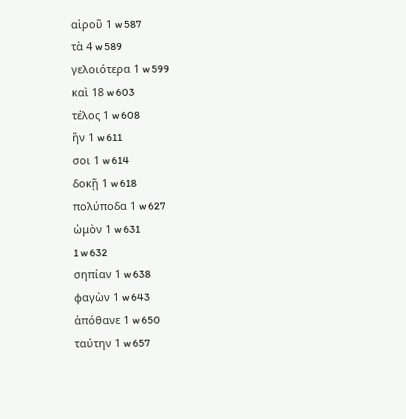αἱροῦ 1 w 587
τὰ 4 w 589
γελοιότερα 1 w 599
καὶ 18 w 603
τέλος 1 w 608
ἤν 1 w 611
σοι 1 w 614
δοκῇ 1 w 618
πολύποδα 1 w 627
ὠμὸν 1 w 631
1 w 632
σηπίαν 1 w 638
φαγὼν 1 w 643
ἀπόθανε 1 w 650
ταύτην 1 w 657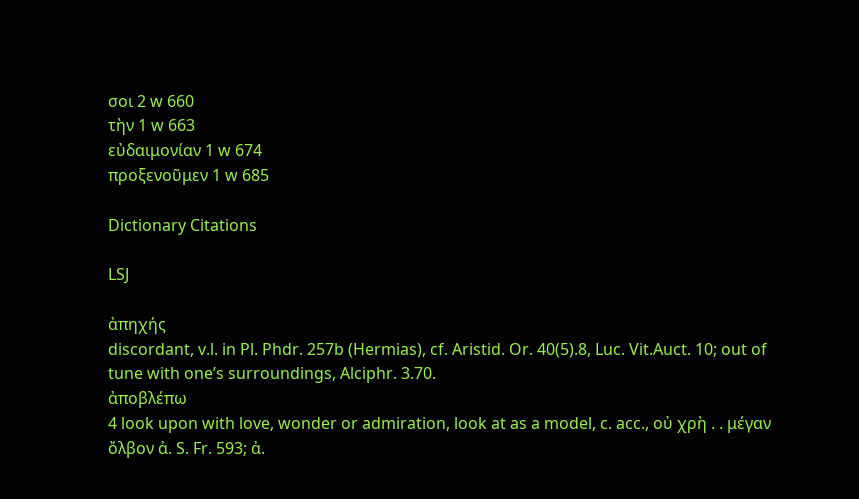σοι 2 w 660
τὴν 1 w 663
εὐδαιμονίαν 1 w 674
προξενοῦμεν 1 w 685

Dictionary Citations

LSJ

ἀπηχής
discordant, v.l. in Pl. Phdr. 257b (Hermias), cf. Aristid. Or. 40(5).8, Luc. Vit.Auct. 10; out of tune with oneʼs surroundings, Alciphr. 3.70.
ἀποβλέπω
4 look upon with love, wonder or admiration, look at as a model, c. acc., οὐ χρὴ . . μέγαν ὄλβον ἀ. S. Fr. 593; ἀ.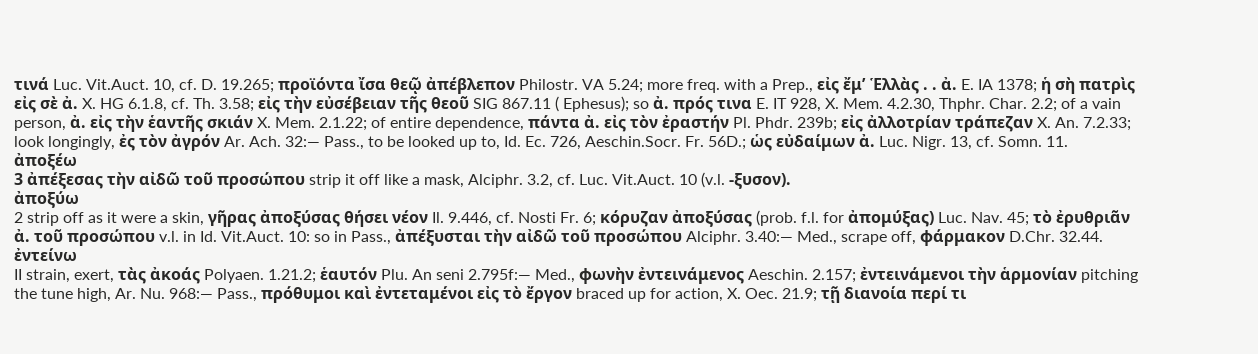τινά Luc. Vit.Auct. 10, cf. D. 19.265; προϊόντα ἴσα θεῷ ἀπέβλεπον Philostr. VA 5.24; more freq. with a Prep., εἰς ἔμʼ Ἑλλὰς . . ἀ. E. IA 1378; ἡ σὴ πατρὶς εἰς σὲ ἀ. X. HG 6.1.8, cf. Th. 3.58; εἰς τὴν εὐσέβειαν τῆς θεοῦ SIG 867.11 ( Ephesus); so ἀ. πρός τινα E. IT 928, X. Mem. 4.2.30, Thphr. Char. 2.2; of a vain person, ἀ. εἰς τὴν ἑαντῆς σκιάν X. Mem. 2.1.22; of entire dependence, πάντα ἀ. εἰς τὸν ἐραστήν Pl. Phdr. 239b; εἰς ἀλλοτρίαν τράπεζαν X. An. 7.2.33; look longingly, ἐς τὸν ἀγρόν Ar. Ach. 32:— Pass., to be looked up to, Id. Ec. 726, Aeschin.Socr. Fr. 56D.; ὡς εὐδαίμων ἀ. Luc. Nigr. 13, cf. Somn. 11.
ἀποξέω
3 ἀπέξεσας τὴν αἰδῶ τοῦ προσώπου strip it off like a mask, Alciphr. 3.2, cf. Luc. Vit.Auct. 10 (v.l. -ξυσον).
ἀποξύω
2 strip off as it were a skin, γῆρας ἀποξύσας θήσει νέον Il. 9.446, cf. Nosti Fr. 6; κόρυζαν ἀποξύσας (prob. f.l. for ἀπομύξας) Luc. Nav. 45; τὸ ἐρυθριᾶν ἀ. τοῦ προσώπου v.l. in Id. Vit.Auct. 10: so in Pass., ἀπέξυσται τὴν αἰδῶ τοῦ προσώπου Alciphr. 3.40:— Med., scrape off, φάρμακον D.Chr. 32.44.
ἐντείνω
II strain, exert, τὰς ἀκοάς Polyaen. 1.21.2; ἑαυτόν Plu. An seni 2.795f:— Med., φωνὴν ἐντεινάμενος Aeschin. 2.157; ἐντεινάμενοι τὴν ἁρμονίαν pitching the tune high, Ar. Nu. 968:— Pass., πρόθυμοι καὶ ἐντεταμένοι εἰς τὸ ἔργον braced up for action, X. Oec. 21.9; τῇ διανοία περί τι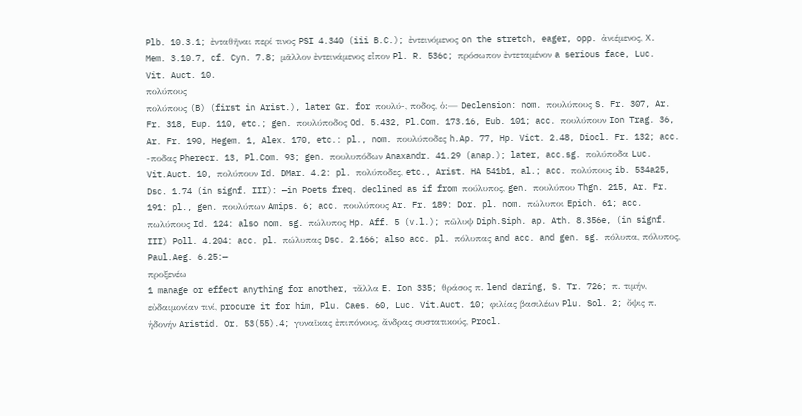Plb. 10.3.1; ἐνταθῆναι περί τινος PSI 4.340 (iii B.C.); ἐντεινόμενος on the stretch, eager, opp. ἀνιέμενος, X. Mem. 3.10.7, cf. Cyn. 7.8; μᾶλλον ἐντεινάμενος εἶπον Pl. R. 536c; πρόσωπον ἐντεταμένον a serious face, Luc. Vit. Auct. 10.
πολύπους
πολύπους (B) (first in Arist.), later Gr. for πουλύ-, ποδος, ὁ:— Declension: nom. πουλύπους S. Fr. 307, Ar. Fr. 318, Eup. 110, etc.; gen. πουλύποδος Od. 5.432, Pl.Com. 173.16, Eub. 101; acc. πουλύπουν Ion Trag. 36, Ar. Fr. 190, Hegem. 1, Alex. 170, etc.: pl., nom. πουλύποδες h.Ap. 77, Hp. Vict. 2.48, Diocl. Fr. 132; acc. -ποδας Pherecr. 13, Pl.Com. 93; gen. πουλυπόδων Anaxandr. 41.29 (anap.); later, acc.sg. πολύποδα Luc. Vit.Auct. 10, πολύπουν Id. DMar. 4.2: pl. πολύποδες, etc., Arist. HA 541b1, al.; acc. πολύπους ib. 534a25, Dsc. 1.74 (in signf. III): —in Poets freq. declined as if from πούλυπος, gen. πουλύπου Thgn. 215, Ar. Fr. 191: pl., gen. πουλύπων Amips. 6; acc. πουλύπους Ar. Fr. 189: Dor. pl. nom. πώλυποι Epich. 61; acc. πωλύπους Id. 124: also nom. sg. πώλυπος Hp. Aff. 5 (v.l.); πῶλυψ Diph.Siph. ap. Ath. 8.356e, (in signf. III) Poll. 4.204: acc. pl. πώλυπας Dsc. 2.166; also acc. pl. πόλυπας and acc. and gen. sg. πόλυπα, πόλυπος, Paul.Aeg. 6.25:—
προξενέω
1 manage or effect anything for another, τἄλλα E. Ion 335; θράσος π. lend daring, S. Tr. 726; π. τιμήν, εὐδαιμονίαν τινί, procure it for him, Plu. Caes. 60, Luc. Vit.Auct. 10; φιλίας βασιλέων Plu. Sol. 2; ὄψις π. ἡδονήν Aristid. Or. 53(55).4; γυναῖκας ἐπιπόνους, ἄνδρας συστατικούς, Procl.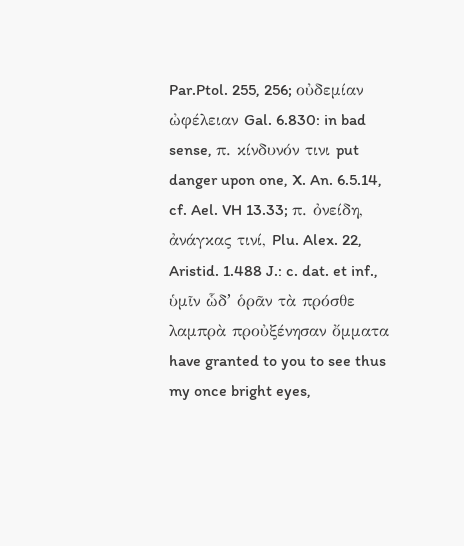Par.Ptol. 255, 256; οὐδεμίαν ὠφέλειαν Gal. 6.830: in bad sense, π. κίνδυνόν τινι put danger upon one, X. An. 6.5.14, cf. Ael. VH 13.33; π. ὀνείδη, ἀνάγκας τινί, Plu. Alex. 22, Aristid. 1.488 J.: c. dat. et inf., ὑμῖν ὧδʼ ὁρᾶν τὰ πρόσθε λαμπρὰ προὐξένησαν ὄμματα have granted to you to see thus my once bright eyes,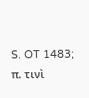S. OT 1483; π. τινὶ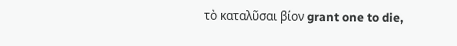τὸ καταλῦσαι βίον grant one to die,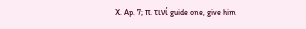X. Ap. 7; π. τινί guide one, give him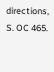directions, S. OC 465.